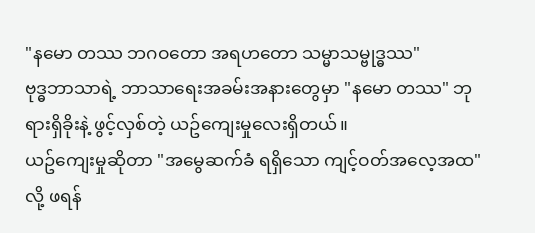"နမော တဿ ဘဂဝတော အရဟတော သမ္မာသမ္ဗုဒ္ဓဿ"
ဗုဒ္ဓဘာသာရဲ့ ဘာသာရေးအခမ်းအနားတွေမှာ "နမော တဿ" ဘုရားရှိခိုးနဲ့ ဖွင့်လှစ်တဲ့ ယဥ်ကျေးမှုလေးရှိတယ်။
ယဥ်ကျေးမှုဆိုတာ "အမွေဆက်ခံ ရရှိသော ကျင့်ဝတ်အလေ့အထ" လို့ ဖရန်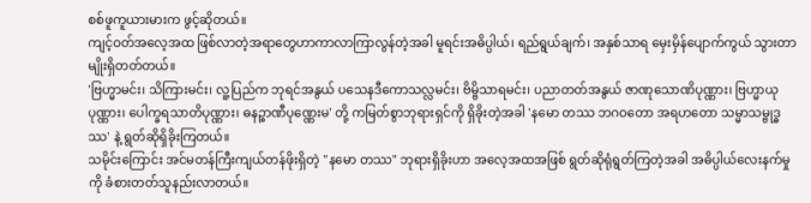စစ်ဖူကူယားမားက ဖွင့်ဆိုတယ်။
ကျင့်ဝတ်အလေ့အထ ဖြစ်လာတဲ့အရာတွေဟာကာလာကြာလွန်တဲ့အခါ မူရင်းအဓိပ္ပါယ်၊ ရည်ရွယ်ချက်၊ အနှစ်သာရ မှေးမှိန်ပျောက်ကွယ် သွားတာမျိုးရှိတတ်တယ်။
'ဗြဟ္မာမင်း၊ သိကြားမင်း၊ လူ့ပြည်က ဘုရင်အနွယ် ပသေနဒီကောသလ္လမင်း၊ ဗိမ္ဗိသာရမင်း၊ ပညာတတ်အနွယ် ဇာဏုသောဏိပုဏ္ဏား၊ ဗြဟ္မာယုပုဏ္ဏား၊ ပေါက္ခရသာတိပုဏ္ဏား၊ ဓနဉ္စာဏီပုဏ္ဏေးမ' တို့ ကမြတ်စွာဘုရားရှင်ကို ရှိခိုးတဲ့အခါ 'နမော တဿ ဘဂဝတော အရဟတော သမ္မာသမ္ဗုဒ္ဓဿ' နဲ့ ရွတ်ဆိုရှိခိုးကြတယ်။
သမိုင်းကြောင်း အင်မတန်ကြီးကျယ်တန်ဖိုးရှိတဲ့ "နမော တဿ" ဘုရားရှိခိုးဟာ အလေ့အထအဖြစ် ရွတ်ဆိုရုံရွတ်ကြတဲ့အခါ အဓိပ္ပါယ်လေးနက်မှုကို ခံစားတတ်သူနည်းလာတယ်။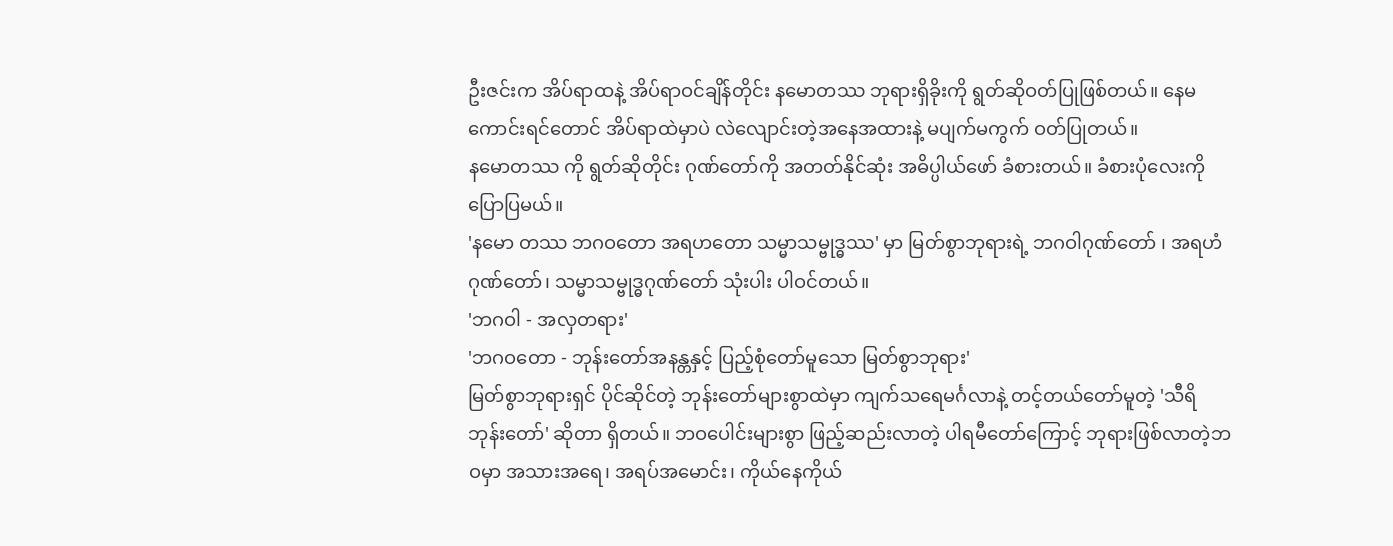ဦးဇင်းက အိပ်ရာထနဲ့ အိပ်ရာဝင်ချိန်တိုင်း နမောတဿ ဘုရားရှိခိုးကို ရွတ်ဆိုဝတ်ပြုဖြစ်တယ်။ နေမကောင်းရင်တောင် အိပ်ရာထဲမှာပဲ လဲလျောင်းတဲ့အနေအထားနဲ့ မပျက်မကွက် ဝတ်ပြုတယ်။
နမောတဿ ကို ရွတ်ဆိုတိုင်း ဂုဏ်တော်ကို အတတ်နိုင်ဆုံး အဓိပ္ပါယ်ဖော် ခံစားတယ်။ ခံစားပုံလေးကို ပြောပြမယ်။
'နမော တဿ ဘဂဝတော အရဟတော သမ္မာသမ္ဗုဒ္ဓဿ' မှာ မြတ်စွာဘုရားရဲ့ ဘဂဝါဂုဏ်တော် ၊ အရဟံဂုဏ်တော်၊ သမ္မာသမ္ဗုဒ္ဓဂုဏ်တော် သုံးပါး ပါဝင်တယ်။
'ဘဂဝါ - အလှတရား'
'ဘဂဝတော - ဘုန်းတော်အနန္တနှင့် ပြည့်စုံတော်မူသော မြတ်စွာဘုရား'
မြတ်စွာဘုရားရှင် ပိုင်ဆိုင်တဲ့ ဘုန်းတော်များစွာထဲမှာ ကျက်သရေမင်္ဂလာနဲ့ တင့်တယ်တော်မူတဲ့ 'သီရိ ဘုန်းတော်' ဆိုတာ ရှိတယ်။ ဘဝပေါင်းများစွာ ဖြည့်ဆည်းလာတဲ့ ပါရမီတော်ကြောင့် ဘုရားဖြစ်လာတဲ့ဘဝမှာ အသားအရေ၊ အရပ်အမောင်း၊ ကိုယ်နေကိုယ်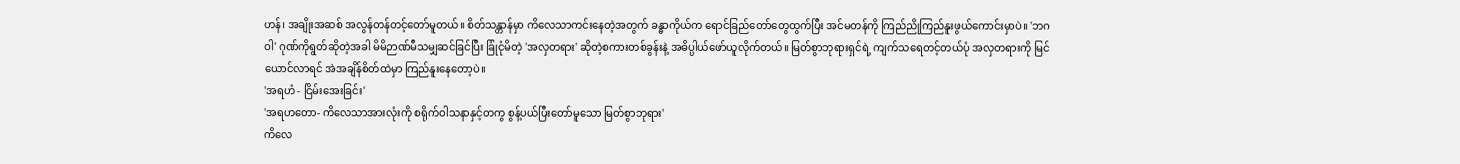ဟန်၊ အချိုးအဆစ် အလွန်တန်တင့်တော်မူတယ်။ စိတ်သန္တာန်မှာ ကိလေသာကင်းနေတဲ့အတွက် ခန္ဓာကိုယ်က ရောင်ခြည်တော်တွေထွက်ပြီး အင်မတန်ကို ကြည်ညိုကြည်နူးဖွယ်ကောင်းမှာပဲ။ 'ဘဂဝါ' ဂုဏ်ကိုရွတ်ဆိုတဲ့အခါ မိမိဉာဏ်မီသမျှဆင်ခြင်ပြီး ခြုံငုံမိတဲ့ 'အလှတရား' ဆိုတဲ့စကားတစ်ခွန်းနဲ့ အဓိပ္ပါယ်ဖော်ယူလိုက်တယ်။ မြတ်စွာဘုရားရှင်ရဲ့ ကျက်သရေတင့်တယ်ပုံ အလှတရားကို မြင်ယောင်လာရင် အဲအချိန်စိတ်ထဲမှာ ကြည်နူးနေတော့ပဲ။
'အရဟံ - ငြိမ်းအေးခြင်း'
'အရဟတော- ကိလေသာအားလုံးကို စရိုက်ဝါသနာနှင့်တကွ စွန့်ပယ်ပြီးတော်မူသော မြတ်စွာဘုရား'
ကိလေ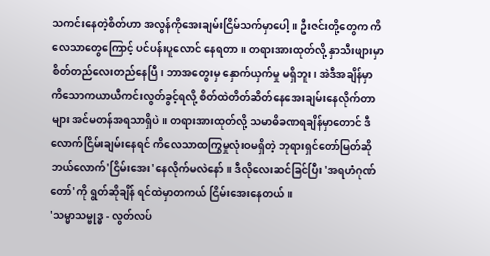သကင်းနေတဲ့စိတ်ဟာ အလွန်ကိုအေးချမ်းငြိမ်သက်မှာပေါ့။ ဦးဇင်းတို့တွေက ကိလေသာတွေကြောင့် ပင်ပန်းပူလောင် နေရတာ။ တရားအားထုတ်လို့ နှာသီးဖျားမှာ စိတ်တည်လေးတည်နေပြီ၊ ဘာအတွေးမှ နှောက်ယှက်မှု မရှိဘူး၊ အဲဒီအချိန်မှာ ကိသောကယာယီကင်းလွတ်ခွင့်ရလို့ စိတ်ထဲတိတ်ဆိတ်နေအေးချမ်းနေလိုက်တာများ အင်မတန်အရသာရှိပဲ။ တရားအားထုတ်လို့ သမာဓိခဏရချိန်မှာတောင် ဒီလောက်ငြိမ်းချမ်းနေရင် ကိလေသာထကြွမှုလုံးဝမရှိတဲ့ ဘုရားရှင်တော်မြတ်ဆို ဘယ်လောက်'ငြိမ်းအေး'နေလိုက်မလဲနော်။ ဒီလိုလေးဆင်ခြင်ပြီး 'အရဟံဂုဏ်တော်'ကို ရွတ်ဆိုချိန် ရင်ထဲမှာတကယ် ငြိမ်းအေးနေတယ်။
'သမ္မာသမ္ဗုဒ္ဓ - လွတ်လပ်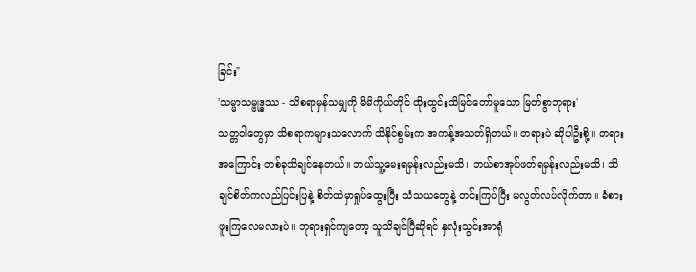ခြင်း"
'သမ္မာသမ္ဗုဒ္ဓဿ - သိစရာမှန်သမျှကို မိမိကိုယ်တိုင် ထိုးထွင်းသိမြင်တော်မူသော မြတ်စွာဘုရား'
သတ္တဝါတွေမှာ သိစရာကများသလောက် သိနိုင်စွမ်းက အကန့်အသတ်ရှိတယ်။ တရားပဲ ဆိုပါဦးစို့။ တရားအကြောင်း တစ်ခုသိချင်နေတယ်။ ဘယ်သူ့မေးရမှန်းလည်းမသိ၊ ဘယ်စာအုပ်ဖတ်ရမှန်းလည်းမသိ၊ သိချင်စိတ်ကလည်ပြင်းပြနဲ့ စိတ်ထဲမှာရှုပ်ထွေးပြီး သံသယတွေနဲ့ တင်းကြပ်ပြီး မလွတ်လပ်လိုက်တာ။ ခံစားဖူးကြလေမလားပဲ။ ဘုရားရှင်ကျတော့ သူသိချင်ပြီဆိုရင် နှလုံးသွင်းအာရုံ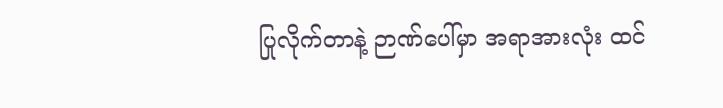ပြုလိုက်တာနဲ့ ဉာဏ်ပေါ်မှာ အရာအားလုံး ထင်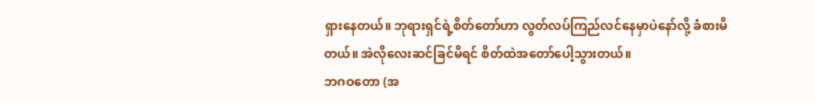ရှားနေတယ်။ ဘုရားရှင်ရဲ့စိတ်တော်ဟာ လွတ်လပ်ကြည်လင်နေမှာပဲနော်လို့ ခံစားမိတယ်။ အဲလိုလေးဆင်ခြင်မိရင် စိတ်ထဲအတော်ပေါ့သွားတယ်။
ဘဂဝတော (အ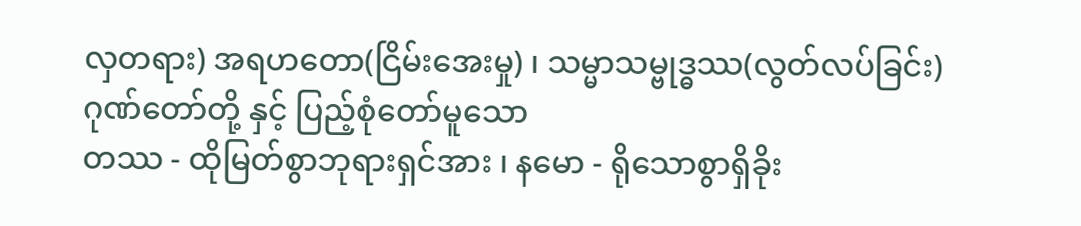လှတရား) အရဟတော(ငြိမ်းအေးမှု) ၊ သမ္မာသမ္ဗုဒ္ဓဿ(လွတ်လပ်ခြင်း)
ဂုဏ်တော်တို့ နှင့် ပြည့်စုံတော်မူသော
တဿ - ထိုမြတ်စွာဘုရားရှင်အား ၊ နမော - ရိုသောစွာရှိခိုး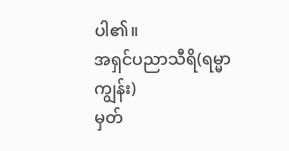ပါ၏။
အရှင်ပညာသီရိ(ရမ္မာကျွန်း)
မှတ်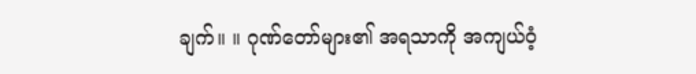ချက်။ ။ ဂုဏ်တော်များ၏ အရသာကို အကျယ်ဝံ့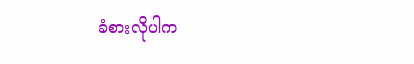ခံစားလိုပါက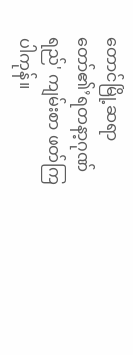တောင်မြို့ဆရာတော်၏’ရတနာ့ဂုဏ်ရည်' ကျမ်းစာ ဖတ်ကြပါကုန်။